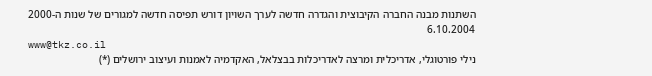השתנות מבנה החברה הקיבוצית והגדרה חדשה לערך השויון דורש תפיסה חדשה למגורים של שנות ה-2000
6.10.2004
www@tkz.co.il
נילי פורטוגלי, אדריכלית ומרצה לאדריכלות בבצלאל, האקדמיה לאמנות ועיצוב ירושלים (*)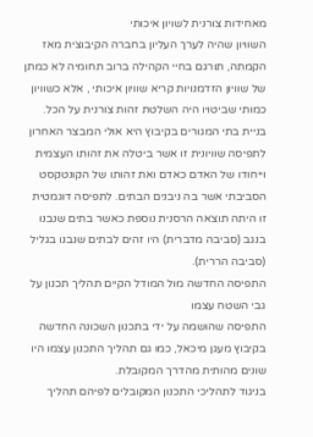מאחידות צורנית לשויון איכותי
השוויון שהיה לערך העליון בחברה הקיבוצית מאז הקמתה, תורגם בחיי הקהילה ברוב תחומיה לא כמתן של שוויון הזדמנויות קריא שוויון איכותי , אלא כשוויון כמותי שביטויו היה השלטת זהות צורנית על הכל.
בניית בתי המגורים בקיבוץ היא אולי המבצר האחרון לתפיסה שוויונית זו אשר ביטלה את זהותו העצמית וייחודו של האדם כאדם ואת זהותו של הקונטקסט הסביבתי אשר בה ניבנים הבתים. לתפיסה דוגמטית זו היתה תוצאה הרסנית נוספת כאשר בתים שנבנו בנגב (סביבה מדברית) היו זהים לבתים שנבנו בגליל (סביבה הררית).
התפיסה החדשה מול המודל הקיים תהליך תכנון על גבי השטח עצמו
התפיסה שהושמה על ידי בתכנון השכונה החדשה בקיבוץ מעגן מיכאל, כמו גם תהליך התכנון עצמו היו שונים מהותית מהדרך המקובלת.
בניגוד לתהליכי התכנון המקובלים לפיהם תהליך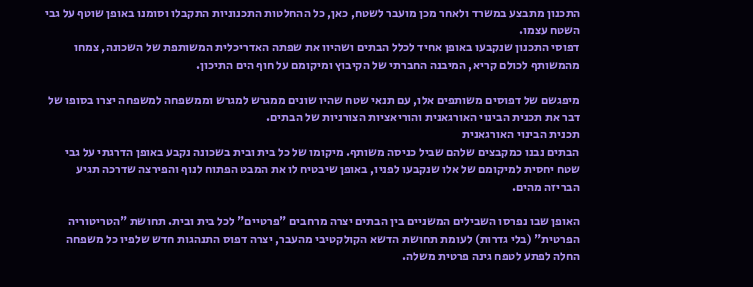התכנון מתבצע במשרד ולאחר מכן מועבר לשטח, כאן, כל ההחלטות התכנוניות התקבלו וסומנו באופן שוטף על גבי השטח עצמו.
דפוסי התכנון שנקבעו באופן אחיד לכלל הבתים ושהיוו את שפתה האדריכלית המשותפת של השכונה, צמחו מהמשותף לכולם קריא, המיבנה החברתי של הקיבוץ ומיקומם על חוף הים התיכון.

מיפגשם של דפוסים משותפים אלו, עם תנאי שטח שהיו שונים ממגרש למגרש וממשפחה למשפחה יצרו בסופו של דבר את תכנית הבינוי האורגאנית והוריאציות הצורניות של הבתים.
תכנית הבינוי האורגאנית
הבתים נבנו כמקבצים שלהם שביל כניסה משותף. מיקומו של כל בית ובית בשכונה נקבע באופן הדרגתי על גבי שטח יחסית למיקומם של אלו שנקבעו לפניו, באופן שיבטיח לו את המבט הפתוח לנוף והפירצה שדרכה תגיע הבריזה מהים.

האופן שבו נפרסו השבילים המשניים בין הבתים יצרה מרחבים "פרטיים" לכל בית ובית. תחושת "הטריטוריה הפרטית" (בלי גדרות) לעומת תחושת הדשא הקולקטיבי מהעבר, יצרה דפוס התנהגות חדש שלפיו כל משפחה החלה לפתע לטפח גינה פרטית משלה.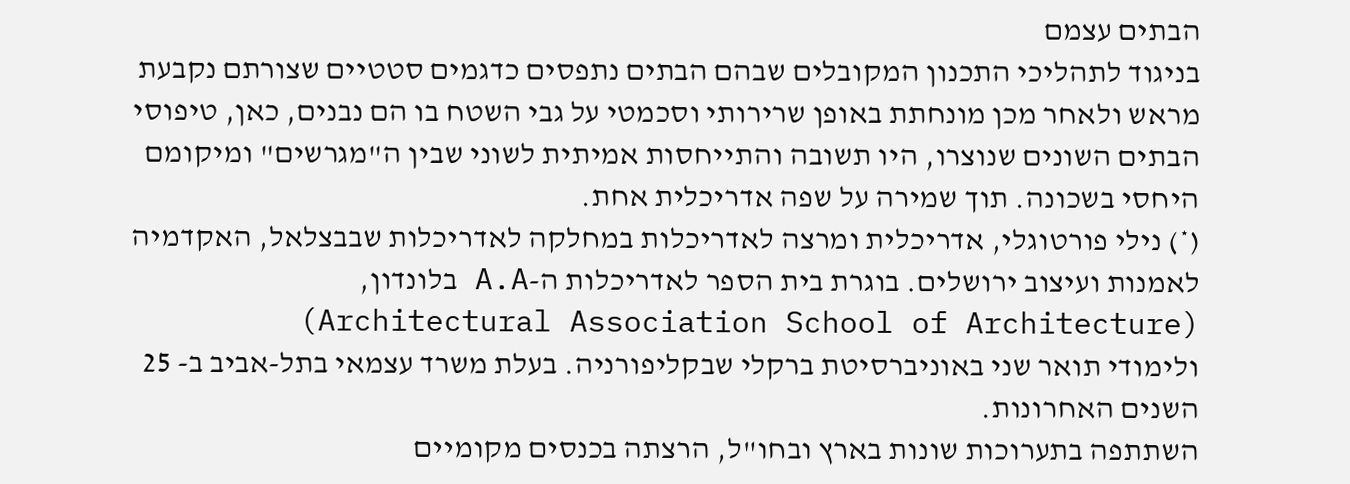הבתים עצמם
בניגוד לתהליכי התכנון המקובלים שבהם הבתים נתפסים כדגמים סטטיים שצורתם נקבעת מראש ולאחר מכן מונחתת באופן שרירותי וסכמטי על גבי השטח בו הם נבנים, כאן, טיפוסי הבתים השונים שנוצרו, היו תשובה והתייחסות אמיתית לשוני שבין ה"מגרשים" ומיקומם היחסי בשכונה. תוך שמירה על שפה אדריכלית אחת.
(*) נילי פורטוגלי, אדריכלית ומרצה לאדריכלות במחלקה לאדריכלות שבבצלאל, האקדמיה לאמנות ועיצוב ירושלים. בוגרת בית הספר לאדריכלות ה-A.A בלונדון, (Architectural Association School of Architecture)
ולימודי תואר שני באוניברסיטת ברקלי שבקליפורניה. בעלת משרד עצמאי בתל-אביב ב- 25 השנים האחרונות.
השתתפה בתערוכות שונות בארץ ובחו"ל, הרצתה בכנסים מקומיים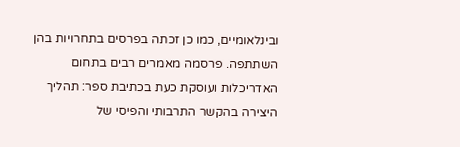ובינלאומיים, כמו כן זכתה בפרסים בתחרויות בהן השתתפה. פרסמה מאמרים רבים בתחום האדריכלות ועוסקת כעת בכתיבת ספר: תהליך היצירה בהקשר התרבותי והפיסי של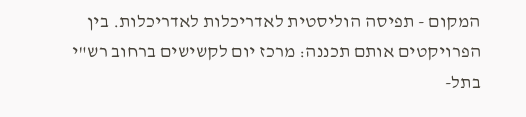המקום - תפיסה הוליסטית לאדריכלות לאדריכלות. בין הפרויקטים אותם תכננה: מרכז יום לקשישים ברחוב רש"י בתל-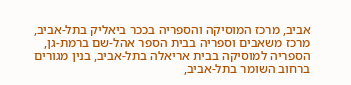אביב, מרכז המוסיקה והספריה בככר ביאליק בתל-אביב, מרכז משאבים וספריה בבית הספר אהל-שם ברמת-גן, הספריה למוסיקה בבית אריאלה בתל-אביב, בנין מגורים ברחוב השומר בתל-אביב,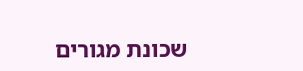שכונת מגורים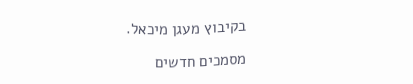בקיבוץ מעגן מיכאל.

מסמכים חדשים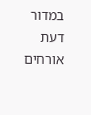במדור דעת אורחים